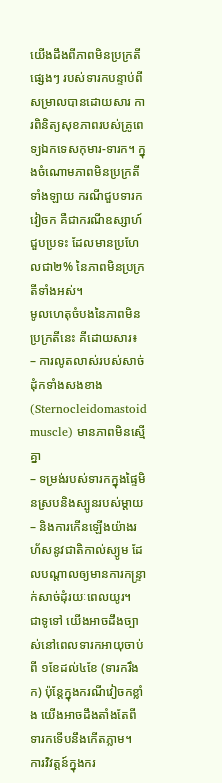យើងដឹងពីភាពមិនប្រក្រតីផ្សេងៗ របស់ទារកបន្ទាប់ពីសម្រាលបានដោយសារ ការពិនិត្យសុខភាពរបស់គ្រូពេទ្យឯកទេសកុមារ-ទារក។ ក្នុងចំណោមភាពមិនប្រក្រតីទាំងឡាយ ករណីជួបទារកវៀចក គឺជាករណីឧស្សាហ៍ជួបប្រទះ ដែលមានប្រហែលជា២% នៃភាពមិនប្រក្រតីទាំងអស់។
មូលហេតុចំបងនៃភាពមិនប្រក្រតីនេះ គីដោយសារ៖
– ការលូតលាស់របស់សាច់ដុំកទាំងសងខាង(Sternocleidomastoid muscle) មានភាពមិនស្មើគ្នា
– ទម្រង់របស់ទារកក្នុងផ្ទៃមិនស្របនិងស្បូនរបស់ម្តាយ
– និងការកើនឡើងយ៉ាងរហ័សនូវជាតិកាល់ស្យូម ដែលបណ្តាលឲ្យមានការកន្ទ្រាក់សាច់ដុំរយៈពេលយូរ។
ជាទូទៅ យើងអាចដឹងច្បាស់នៅពេលទារកអាយុចាប់ពី ១ខែដល់៤ខែ (ទារករឹងក) ប៉ុន្តែក្នុងករណីវៀចកខ្លាំង យើងអាចដឹងតាំងតែពីទារកទើបនឹងកើតភ្លាម។
ការវិវត្តន៍ក្នុងករ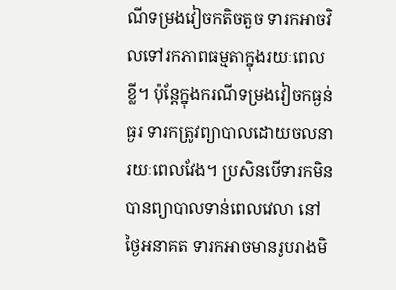ណីទម្រងវៀចកតិចតួច ទារកអាចវិលទៅរកភាពធម្មតាក្នុងរយៈពេលខ្លី។ ប៉ុន្តែក្នុងករណីទម្រងវៀចកធ្ងន់ធ្ងរ ទារកត្រូវព្យាបាលដោយចលនារយៈពេលវែង។ ប្រសិនបើទារកមិនបានព្យាបាលទាន់ពេលវេលា នៅថ្ងៃអនាគត ទារកអាចមានរូបរាងមិ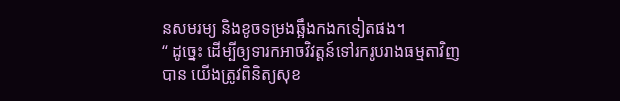នសមរម្យ និងខូចទម្រងឆ្អឹងកងកទៀតផង។
“ ដូច្នេះ ដើម្បីឲ្យទារកអាចវិវត្តន៍ទៅរករូបរាងធម្មតាវិញបាន យើងត្រូវពិនិត្យសុខ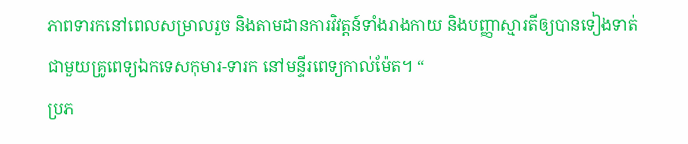ភាពទារកនៅពេលសម្រាលរួច និងតាមដានការវិវត្តន៍ទាំងរាងកាយ និងបញ្ញាស្មារតីឲ្យបានទៀងទាត់ ជាមួយគ្រូពេទ្យឯកទេសកុមារ-ទារក នៅមន្ទីរពេទ្យកាល់ម៉ែត។ “
ប្រភ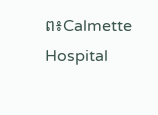ព៖Calmette Hospital